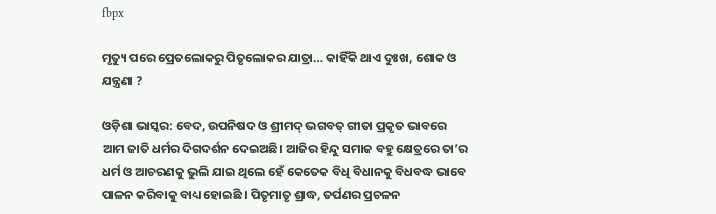fbpx

ମୃତ୍ୟୁ ପରେ ପ୍ରେତଲୋକରୁ ପିତୃଲୋକର ଯାତ୍ରା… କାହିଁକି ଥାଏ ଦୁଃଖ, ଶୋକ ଓ ଯନ୍ତ୍ରଣା ?

ଓଡ଼ିଶା ଭାସ୍କର: ବେଦ, ଉପନିଷଦ ଓ ଶ୍ରୀମଦ୍ ଭଗବତ୍ ଗୀତା ପ୍ରକୃତ ଭାବରେ ଆମ ଜାତି ଧର୍ମର ଦିଗଦର୍ଶନ ଦେଇଅଛି। ଆଜିର ହିନ୍ଦୁ ସମାଜ ବହୁ କ୍ଷେତ୍ରରେ ତା’ର ଧର୍ମ ଓ ଆଚରଣକୁ ଭୁଲି ଯାଇ ଥିଲେ ହେଁ କେତେକ ବିଧି ବିଧାନକୁ ବିଧବଦ୍ଧ ଭାବେ ପାଳନ କରିବାକୁ ବାଧ୍ୟ ହୋଇଛି । ପିତୃମାତୃ ଶ୍ରାଦ୍ଧ, ତର୍ପଣର ପ୍ରଚଳନ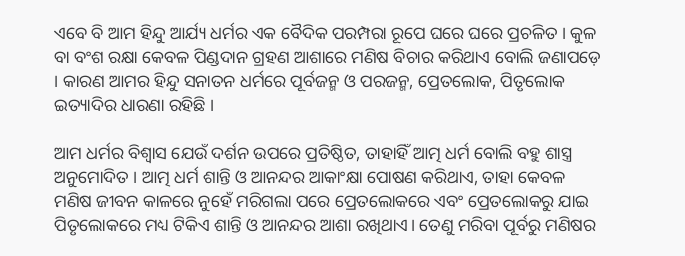ଏବେ ବି ଆମ ହିନ୍ଦୁ ଆର୍ଯ୍ୟ ଧର୍ମର ଏକ ବୈଦିକ ପରମ୍ପରା ରୂପେ ଘରେ ଘରେ ପ୍ରଚଳିତ । କୁଳ ବା ବଂଶ ରକ୍ଷା କେବଳ ପିଣ୍ଡଦାନ ଗ୍ରହଣ ଆଶାରେ ମଣିଷ ବିଚାର କରିଥାଏ ବୋଲି ଜଣାପଡ଼େ । କାରଣ ଆମର ହିନ୍ଦୁ ସନାତନ ଧର୍ମରେ ପୂର୍ବଜନ୍ମ ଓ ପରଜନ୍ମ, ପ୍ରେତଲୋକ, ପିତୃଲୋକ ଇତ୍ୟାଦିର ଧାରଣା ରହିଛି ।

ଆମ ଧର୍ମର ବିଶ୍ବାସ ଯେଉଁ ଦର୍ଶନ ଉପରେ ପ୍ରତିଷ୍ଠିତ, ତାହାହିଁ ଆତ୍ମ ଧର୍ମ ବୋଲି ବହୁ ଶାସ୍ତ୍ର ଅନୁମୋଦିତ । ଆତ୍ମ ଧର୍ମ ଶାନ୍ତି ଓ ଆନନ୍ଦର ଆକାଂକ୍ଷା ପୋଷଣ କରିଥାଏ, ତାହା କେବଳ ମଣିଷ ଜୀବନ କାଳରେ ନୁହେଁ ମରିଗଲା ପରେ ପ୍ରେତଲୋକରେ ଏବଂ ପ୍ରେତଲୋକରୁ ଯାଇ ପିତୃଲୋକରେ ମଧ୍ୟ ଟିକିଏ ଶାନ୍ତି ଓ ଆନନ୍ଦର ଆଶା ରଖିଥାଏ। ତେଣୁ ମରିବା ପୂର୍ବରୁ ମଣିଷର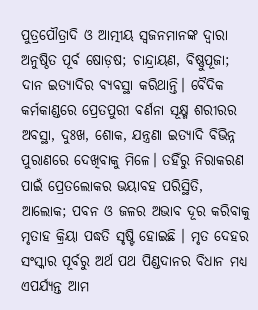ପୁତ୍ରପୌତ୍ରାଦି ଓ ଆତ୍ମୀୟ ସ୍ୱଜନମାନଙ୍କ ଦ୍ବାରା ଅନୁଷ୍ଠିତ ପୂର୍ବ ଷୋଡ଼ଷ; ଚାନ୍ଦ୍ରାୟଣ, ବିଷ୍ଣୁପୂଜା; ଦାନ ଇତ୍ୟାଦିର ବ୍ୟବସ୍ଥା କରିଥାନ୍ତି। ବୈଦିକ କର୍ମକାଣ୍ଡରେ ପ୍ରେତପୁରୀ ବର୍ଣନା ସୂକ୍ଷ୍ମ ଶରୀରର ଅବସ୍ଥା, ଦୁଃଖ, ଶୋକ, ଯନ୍ତ୍ରଣା ଇତ୍ୟାଦି ବିଭିନ୍ନ ପୁରାଣରେ ଦେଖିବାକୁ ମିଳେ। ତହିଁରୁ ନିରାକରଣ ପାଇଁ ପ୍ରେତଲୋକର ଭୟାବହ ପରିସ୍ଥିତି, ଆଲୋକ; ପବନ ଓ ଜଳର ଅଭାବ ଦୂର କରିବାକୁ ମୃତାହ କ୍ରିୟା ପଦ୍ଧତି ସୃଷ୍ଟି ହୋଇଛି । ମୃତ ଦେହର ସଂସ୍କାର ପୂର୍ବରୁ ଅର୍ଥ ପଥ ପିଣ୍ଡଦାନର ବିଧାନ ମଧ୍ୟ ଏପର୍ଯ୍ୟନ୍ତ ଆମ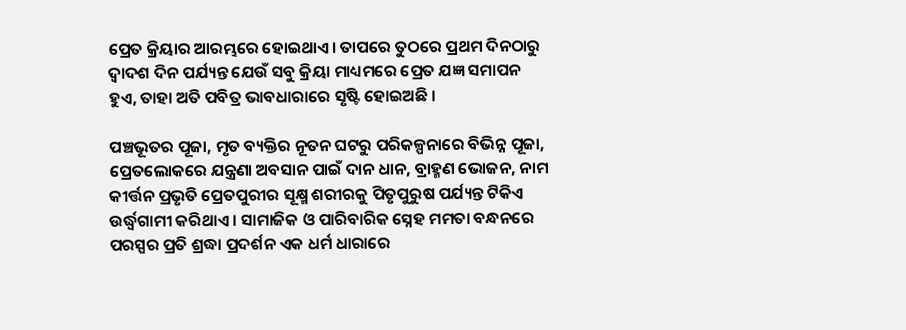ପ୍ରେତ କ୍ରିୟାର ଆରମ୍ଭରେ ହୋଇଥାଏ। ତାପରେ ତୁଠରେ ପ୍ରଥମ ଦିନଠାରୁ ଦ୍ୱାଦଶ ଦିନ ପର୍ଯ୍ୟନ୍ତ ଯେଉଁ ସବୁ କ୍ରିୟା ମାଧ୍ୟମରେ ପ୍ରେତ ଯଜ୍ଞ ସମାପନ ହୁଏ, ତାହା ଅତି ପବିତ୍ର ଭାବଧାରାରେ ସୃଷ୍ଟି ହୋଇଅଛି ।

ପଞ୍ଚଭୂତର ପୂଜା, ମୃତ ବ୍ୟକ୍ତିର ନୂତନ ଘଟରୁ ପରିକଳ୍ପନାରେ ବିଭିନ୍ନ ପୂଜା, ପ୍ରେତଲୋକରେ ଯନ୍ତ୍ରଣା ଅବସାନ ପାଇଁ ଦାନ ଧାନ, ବ୍ରାହ୍ମଣ ଭୋଜନ, ନାମ କୀର୍ତ୍ତନ ପ୍ରଭୃତି ପ୍ରେତପୁରୀର ସୂକ୍ଷ୍ମ ଶରୀରକୁ ପିତୃପୁରୁଷ ପର୍ଯ୍ୟନ୍ତ ଟିକିଏ ଉର୍ଦ୍ଧ୍ୱଗାମୀ କରିଥାଏ । ସାମାଜିକ ଓ ପାରିବାରିକ ସ୍ନେହ ମମତା ବନ୍ଧନରେ ପରସ୍ପର ପ୍ରତି ଶ୍ରଦ୍ଧା ପ୍ରଦର୍ଶନ ଏକ ଧର୍ମ ଧାରାରେ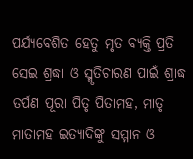ପର୍ଯ୍ୟବେଶିତ ହେତୁ ମୃତ ବ୍ୟକ୍ତି ପ୍ରତି ସେଇ ଶ୍ରଦ୍ଧା ଓ ସ୍ମୃତିଚାରଣ ପାଇଁ ଶ୍ରାଦ୍ଧ ତର୍ପଣ ପୂରା ପିତୃ ପିତାମହ, ମାତୃ ମାତାମହ ଇତ୍ୟାଦିଙ୍କୁ ସମ୍ମାନ ଓ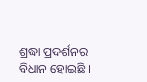ଶ୍ରଦ୍ଧା ପ୍ରଦର୍ଶନର ବିଧାନ ହୋଇଛି ।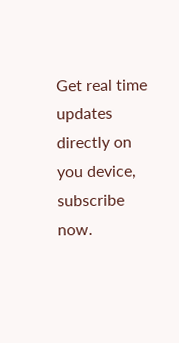Get real time updates directly on you device, subscribe now.